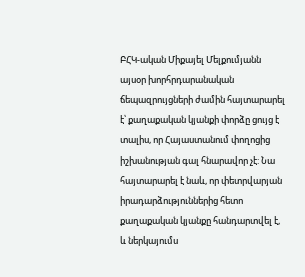ԲՀԿ-ական Միքայել Մելքումյանն այսօր խորհրդարանական ճեպազրույցների ժամին հայտարարել է՝ քաղաքական կյանքի փորձը ցույց է տալիս, որ Հայաստանում փողոցից իշխանության գալ հնարավոր չէ: Նա հայտարարել է նաև, որ փետրվարյան իրադարձություններից հետո քաղաքական կյանքը հանդարտվել է, և ներկայումս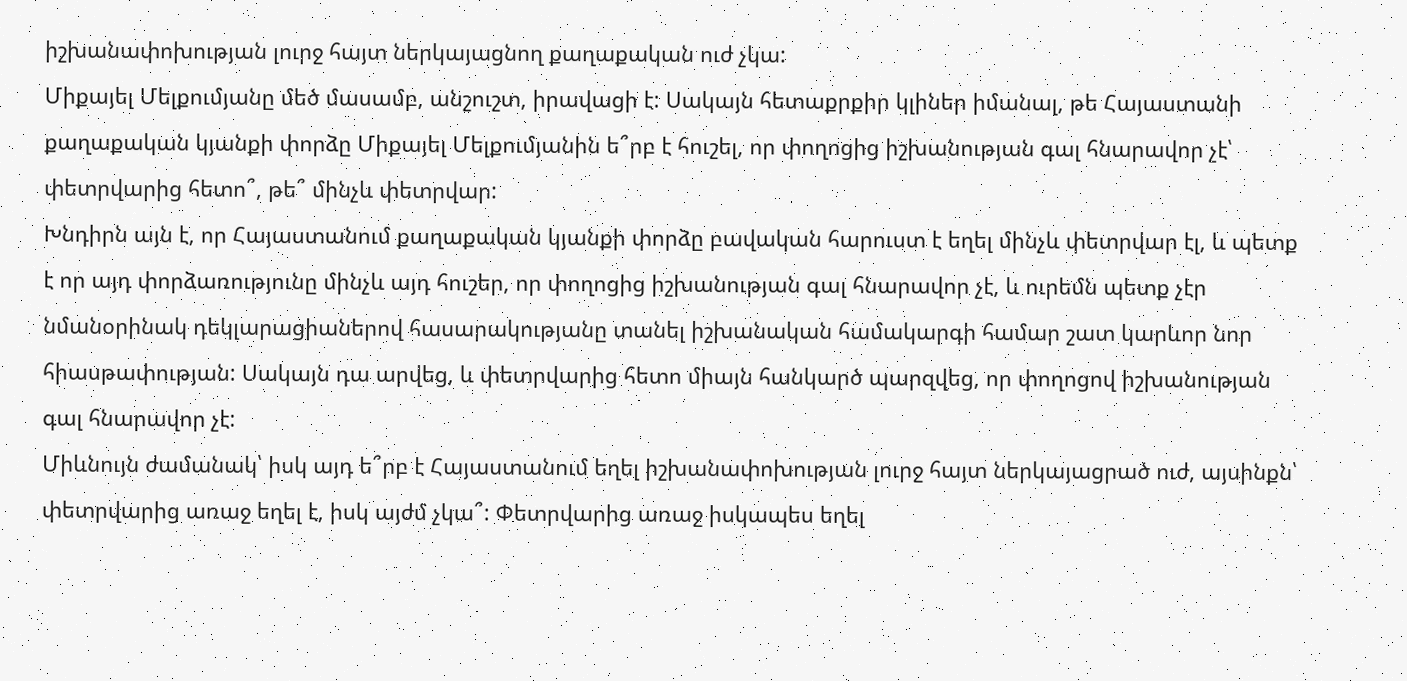իշխանափոխության լուրջ հայտ ներկայացնող քաղաքական ուժ չկա:
Միքայել Մելքումյանը մեծ մասամբ, անշուշտ, իրավացի է: Սակայն հետաքրքիր կլիներ իմանալ, թե Հայաստանի քաղաքական կյանքի փորձը Միքայել Մելքումյանին ե՞րբ է հուշել, որ փողոցից իշխանության գալ հնարավոր չէ՝ փետրվարից հետո՞, թե՞ մինչև փետրվար:
Խնդիրն այն է, որ Հայաստանում քաղաքական կյանքի փորձը բավական հարուստ է եղել մինչև փետրվար էլ, և պետք է որ այդ փորձառությունը մինչև այդ հուշեր, որ փողոցից իշխանության գալ հնարավոր չէ, և ուրեմն պետք չէր նմանօրինակ դեկլարացիաներով հասարակությանը տանել իշխանական համակարգի համար շատ կարևոր նոր հիասթափության: Սակայն դա արվեց, և փետրվարից հետո միայն հանկարծ պարզվեց, որ փողոցով իշխանության գալ հնարավոր չէ:
Միևնույն ժամանակ՝ իսկ այդ ե՞րբ է Հայաստանում եղել իշխանափոխության լուրջ հայտ ներկայացրած ուժ, այսինքն՝ փետրվարից առաջ եղել է, իսկ այժմ չկա՞: Փետրվարից առաջ իսկապես եղել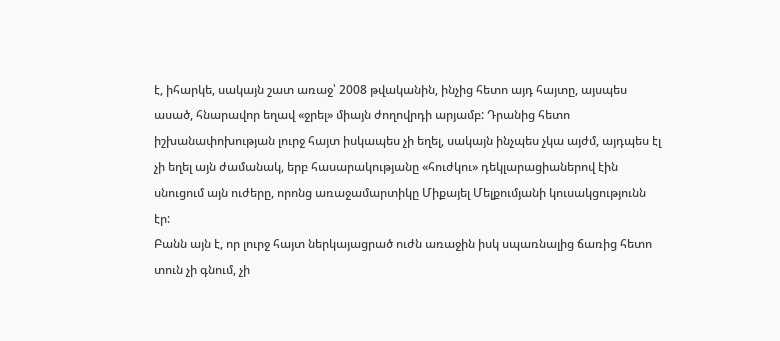է, իհարկե, սակայն շատ առաջ՝ 2008 թվականին, ինչից հետո այդ հայտը, այսպես ասած, հնարավոր եղավ «ջրել» միայն ժողովրդի արյամբ: Դրանից հետո իշխանափոխության լուրջ հայտ իսկապես չի եղել, սակայն ինչպես չկա այժմ, այդպես էլ չի եղել այն ժամանակ, երբ հասարակությանը «հուժկու» դեկլարացիաներով էին սնուցում այն ուժերը, որոնց առաջամարտիկը Միքայել Մելքումյանի կուսակցությունն էր:
Բանն այն է, որ լուրջ հայտ ներկայացրած ուժն առաջին իսկ սպառնալից ճառից հետո տուն չի գնում, չի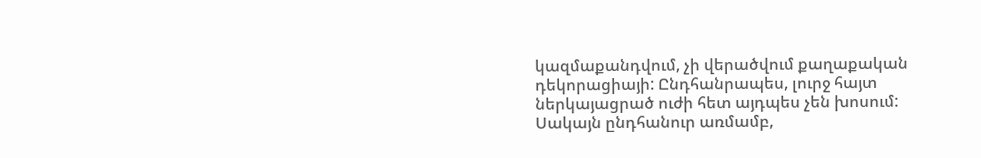կազմաքանդվում, չի վերածվում քաղաքական դեկորացիայի: Ընդհանրապես, լուրջ հայտ ներկայացրած ուժի հետ այդպես չեն խոսում: Սակայն ընդհանուր առմամբ,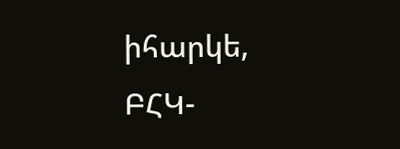իհարկե, ԲՀԿ-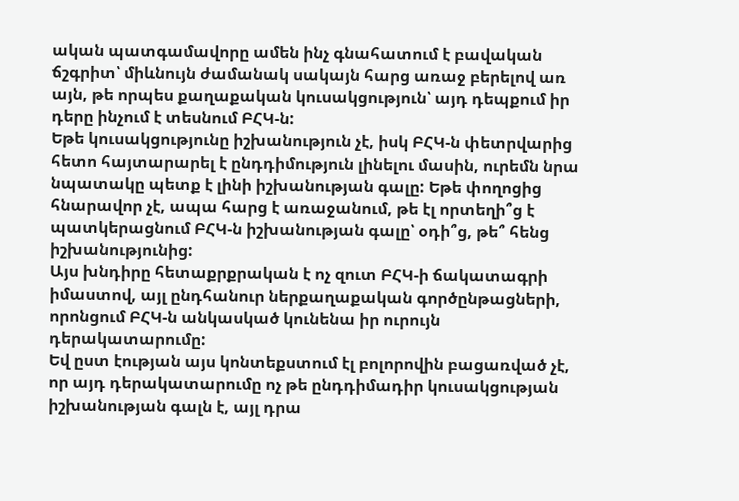ական պատգամավորը ամեն ինչ գնահատում է բավական ճշգրիտ՝ միևնույն ժամանակ սակայն հարց առաջ բերելով առ այն, թե որպես քաղաքական կուսակցություն՝ այդ դեպքում իր դերը ինչում է տեսնում ԲՀԿ-ն:
Եթե կուսակցությունը իշխանություն չէ, իսկ ԲՀԿ-ն փետրվարից հետո հայտարարել է ընդդիմություն լինելու մասին, ուրեմն նրա նպատակը պետք է լինի իշխանության գալը: Եթե փողոցից հնարավոր չէ, ապա հարց է առաջանում, թե էլ որտեղի՞ց է պատկերացնում ԲՀԿ-ն իշխանության գալը՝ օդի՞ց, թե՞ հենց իշխանությունից:
Այս խնդիրը հետաքրքրական է ոչ զուտ ԲՀԿ-ի ճակատագրի իմաստով, այլ ընդհանուր ներքաղաքական գործընթացների, որոնցում ԲՀԿ-ն անկասկած կունենա իր ուրույն դերակատարումը:
Եվ ըստ էության այս կոնտեքստում էլ բոլորովին բացառված չէ, որ այդ դերակատարումը ոչ թե ընդդիմադիր կուսակցության իշխանության գալն է, այլ դրա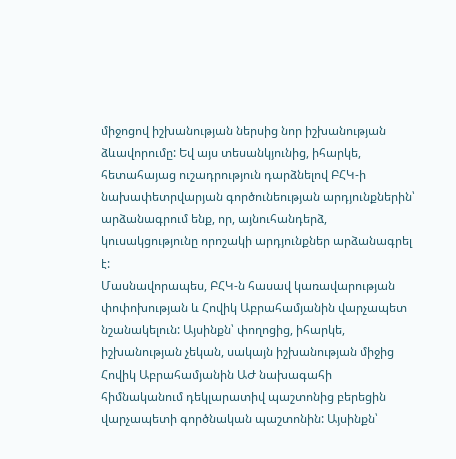միջոցով իշխանության ներսից նոր իշխանության ձևավորումը: Եվ այս տեսանկյունից, իհարկե, հետահայաց ուշադրություն դարձնելով ԲՀԿ-ի նախափետրվարյան գործունեության արդյունքներին՝ արձանագրում ենք, որ, այնուհանդերձ, կուսակցությունը որոշակի արդյունքներ արձանագրել է:
Մասնավորապես, ԲՀԿ-ն հասավ կառավարության փոփոխության և Հովիկ Աբրահամյանին վարչապետ նշանակելուն: Այսինքն՝ փողոցից, իհարկե, իշխանության չեկան, սակայն իշխանության միջից Հովիկ Աբրահամյանին ԱԺ նախագահի հիմնականում դեկլարատիվ պաշտոնից բերեցին վարչապետի գործնական պաշտոնին: Այսինքն՝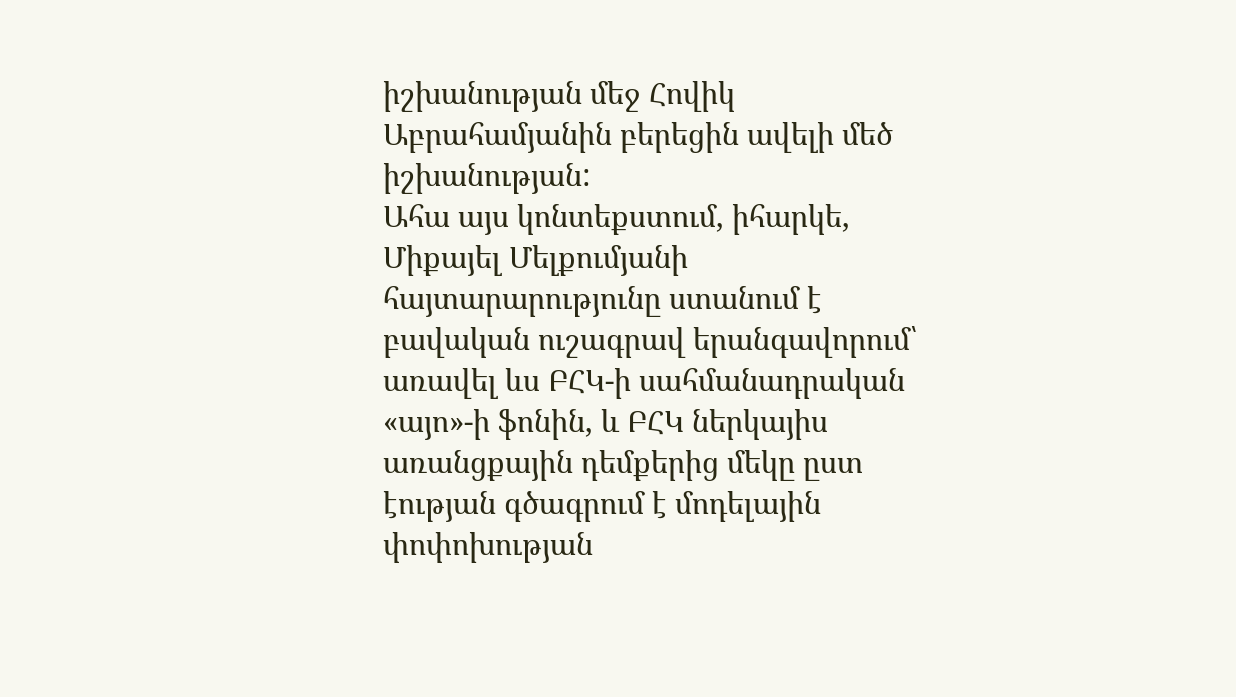իշխանության մեջ Հովիկ Աբրահամյանին բերեցին ավելի մեծ իշխանության:
Ահա այս կոնտեքստում, իհարկե, Միքայել Մելքումյանի հայտարարությունը ստանում է բավական ուշագրավ երանգավորում՝ առավել ևս ԲՀԿ-ի սահմանադրական «այո»-ի ֆոնին, և ԲՀԿ ներկայիս առանցքային դեմքերից մեկը ըստ էության գծագրում է մոդելային փոփոխության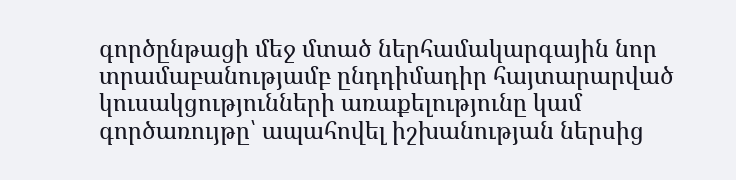գործընթացի մեջ մտած ներհամակարգային նոր տրամաբանությամբ ընդդիմադիր հայտարարված կուսակցությունների առաքելությունը կամ գործառույթը՝ ապահովել իշխանության ներսից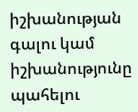իշխանության գալու կամ իշխանությունը պահելու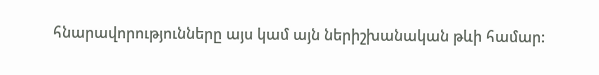հնարավորությունները այս կամ այն ներիշխանական թևի համար: